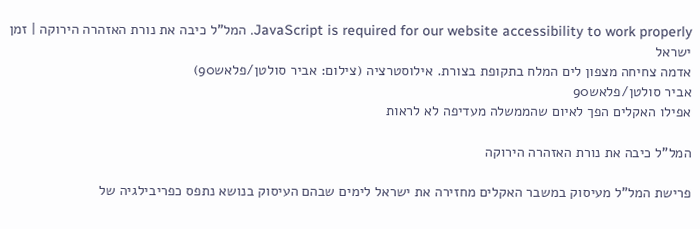JavaScript is required for our website accessibility to work properly. המל"ל כיבה את נורת האזהרה הירוקה | זמן ישראל
אדמה צחיחה מצפון לים המלח בתקופת בצורת. אילוסטרציה (צילום: אביר סולטן/פלאש90)
אביר סולטן/פלאש90
אפילו האקלים הפך לאיום שהממשלה מעדיפה לא לראות

המל"ל כיבה את נורת האזהרה הירוקה

פרישת המל"ל מעיסוק במשבר האקלים מחזירה את ישראל לימים שבהם העיסוק בנושא נתפס כפריבילגיה של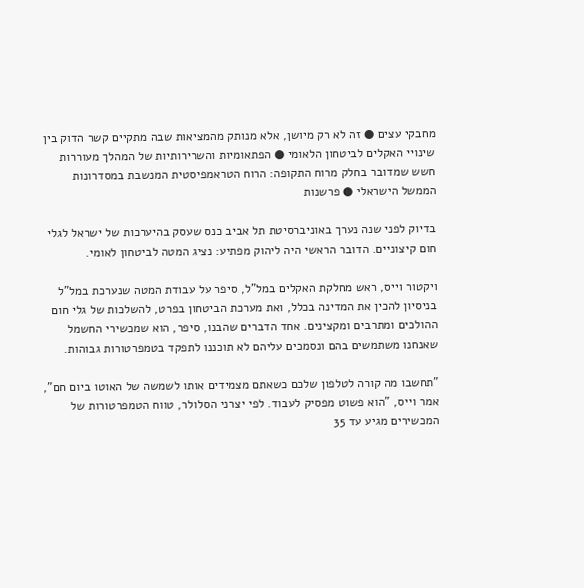מחבקי עצים ● זה לא רק מיושן, אלא מנותק מהמציאות שבה מתקיים קשר הדוק בין שינויי האקלים לביטחון הלאומי ● הפתאומיות והשרירותיות של המהלך מעוררות חשש שמדובר בחלק מרוח התקופה: הרוח הטראמפיסטית המנשבת במסדרונות הממשל הישראלי ● פרשנות

בדיוק לפני שנה נערך באוניברסיטת תל אביב כנס שעסק בהיערכות של ישראל לגלי חום קיצוניים. הדובר הראשי היה ליהוק מפתיע: נציג המטה לביטחון לאומי.

ויקטור וייס, ראש מחלקת האקלים במל"ל, סיפר על עבודת המטה שנערכת במל"ל בניסיון להכין את המדינה בכלל, ואת מערכת הביטחון בפרט, להשלכות של גלי חום ההולכים ומתרבים ומקצינים. אחד הדברים שהבנו, סיפר, הוא שמכשירי החשמל שאנחנו משתמשים בהם ונסמכים עליהם לא תוכננו לתפקד בטמפרטורות גבוהות.

"תחשבו מה קורה לטלפון שלכם כשאתם מצמידים אותו לשמשה של האוטו ביום חם", אמר וייס, "הוא פשוט מפסיק לעבוד. לפי יצרני הסלולר, טווח הטמפרטורות של המכשירים מגיע עד 35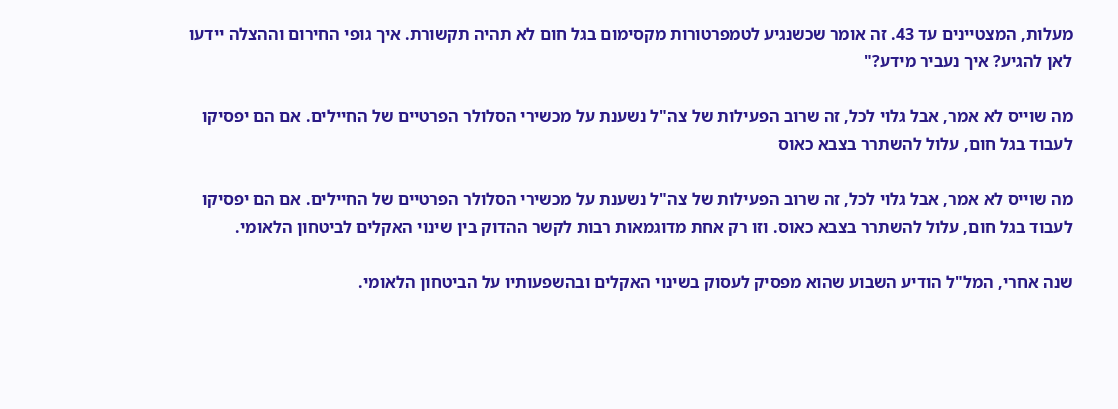מעלות, המצטיינים עד 43. זה אומר שכשנגיע לטמפרטורות מקסימום בגל חום לא תהיה תקשורת. איך גופי החירום וההצלה יידעו לאן להגיע? איך נעביר מידע?"

מה שוייס לא אמר, אבל גלוי לכל, זה שרוב הפעילות של צה"ל נשענת על מכשירי הסלולר הפרטיים של החיילים. אם הם יפסיקו לעבוד בגל חום, עלול להשתרר בצבא כאוס

מה שוייס לא אמר, אבל גלוי לכל, זה שרוב הפעילות של צה"ל נשענת על מכשירי הסלולר הפרטיים של החיילים. אם הם יפסיקו לעבוד בגל חום, עלול להשתרר בצבא כאוס. וזו רק אחת מדוגמאות רבות לקשר ההדוק בין שינוי האקלים לביטחון הלאומי.

שנה אחרי, המל"ל הודיע השבוע שהוא מפסיק לעסוק בשינוי האקלים ובהשפעותיו על הביטחון הלאומי.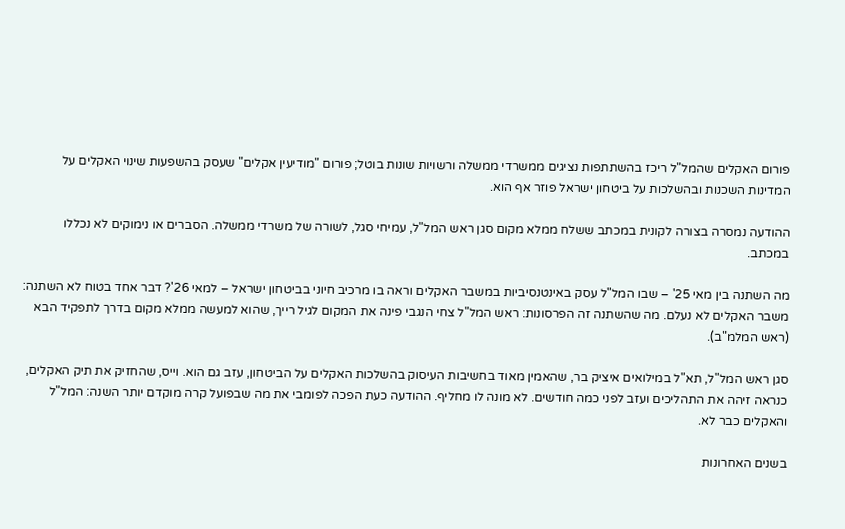פורום האקלים שהמל"ל ריכז בהשתתפות נציגים ממשרדי ממשלה ורשויות שונות בוטל; פורום "מודיעין אקלים" שעסק בהשפעות שינוי האקלים על המדינות השכנות ובהשלכות על ביטחון ישראל פוזר אף הוא.

ההודעה נמסרה בצורה לקונית במכתב ששלח ממלא מקום סגן ראש המל"ל, עמיחי סגל, לשורה של משרדי ממשלה. הסברים או נימוקים לא נכללו במכתב.

מה השתנה בין מאי 25' – שבו המל"ל עסק באינטנסיביות במשבר האקלים וראה בו מרכיב חיוני בביטחון ישראל – למאי 26'? דבר אחד בטוח לא השתנה: משבר האקלים לא נעלם. מה שהשתנה זה הפרסונות: ראש המל"ל צחי הנגבי פינה את המקום לגיל רייך, שהוא למעשה ממלא מקום בדרך לתפקיד הבא (ראש המלמ"ב).

סגן ראש המל"ל, תא"ל במילואים איציק בר, שהאמין מאוד בחשיבות העיסוק בהשלכות האקלים על הביטחון, עזב גם הוא. וייס, שהחזיק את תיק האקלים, כנראה זיהה את התהליכים ועזב לפני כמה חודשים. לא מונה לו מחליף. ההודעה כעת הפכה לפומבי את מה שבפועל קרה מוקדם יותר השנה: המל"ל והאקלים כבר לא.

בשנים האחרונות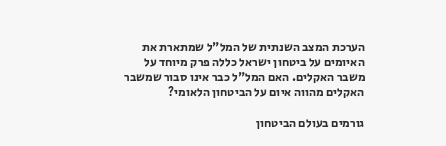הערכת המצב השנתית של המל"ל שמתארת את האיומים על ביטחון ישראל כללה פרק מיוחד על משבר האקלים. האם המל"ל כבר אינו סבור שמשבר האקלים מהווה איום על הביטחון הלאומי?

גורמים בעולם הביטחון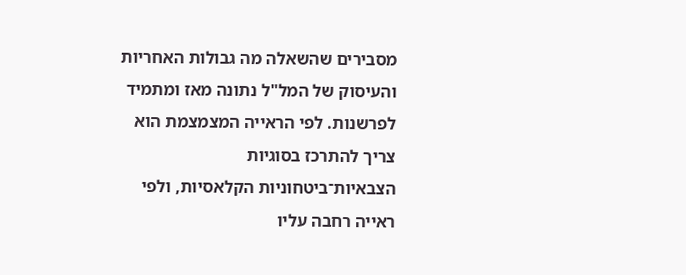מסבירים שהשאלה מה גבולות האחריות והעיסוק של המל"ל נתונה מאז ומתמיד לפרשנות. לפי הראייה המצמצמת הוא צריך להתרכז בסוגיות הצבאיות־ביטחוניות הקלאסיות, ולפי ראייה רחבה עליו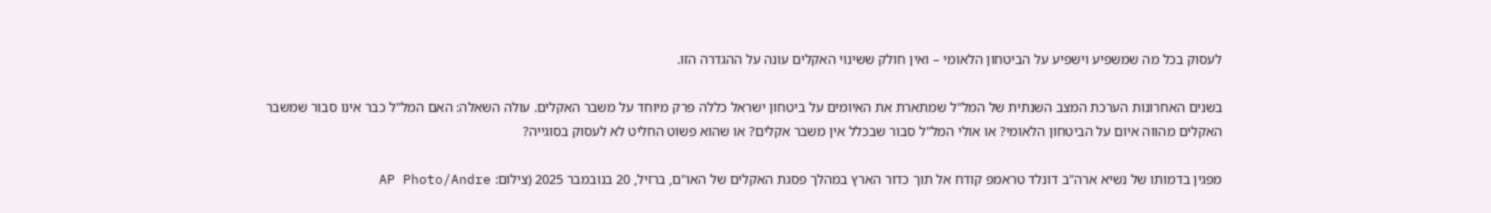לעסוק בכל מה שמשפיע וישפיע על הביטחון הלאומי – ואין חולק ששינוי האקלים עונה על ההגדרה הזו.

בשנים האחרונות הערכת המצב השנתית של המל"ל שמתארת את האיומים על ביטחון ישראל כללה פרק מיוחד על משבר האקלים. עולה השאלה: האם המל"ל כבר אינו סבור שמשבר האקלים מהווה איום על הביטחון הלאומי? או אולי המל"ל סבור שבכלל אין משבר אקלים? או שהוא פשוט החליט לא לעסוק בסוגייה?

מפגין בדמותו של נשיא ארה"ב דונלד טראמפ קודח אל תוך כדור הארץ במהלך פסגת האקלים של האו"ם, ברזיל, 20 בנובמבר 2025 (צילום: AP Photo/Andre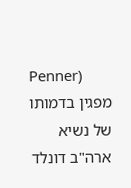Penner)
מפגין בדמותו של נשיא ארה"ב דונלד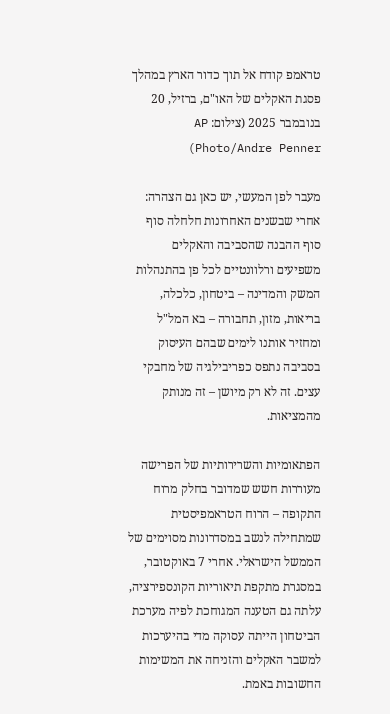טראמפ קודח אל תוך כדור הארץ במהלך פסגת האקלים של האו"ם, ברזיל, 20 בנובמבר 2025 (צילום: AP Photo/Andre Penner)

מעבר לפן המעשי, יש כאן גם הצהרה: אחרי שבשנים האחרונות חלחלה סוף סוף ההבנה שהסביבה והאקלים משפיעים ורלוונטיים לכל פן בהתנהלות המשק והמדינה – ביטחון, כלכלה, בריאות, מזון, תחבורה – בא המל"ל ומחזיר אותנו לימים שבהם העיסוק בסביבה נתפס כפריבילגיה של מחבקי עצים. זה לא רק מיושן – זה מנותק מהמציאות.

הפתאומיות והשרירותיות של הפרישה מעוררות חשש שמדובר בחלק מרוח התקופה – הרוח הטראמפיסטית שמתחילה לנשב במסדרונות מסוימים של הממשל הישראלי. אחרי 7 באוקטובר, במסגרת מתקפת תיאוריות הקונספירציה, עלתה גם הטענה המגוחכת לפיה מערכת הביטחון הייתה עסוקה מדי בהיערכות למשבר האקלים והזניחה את המשימות החשובות באמת.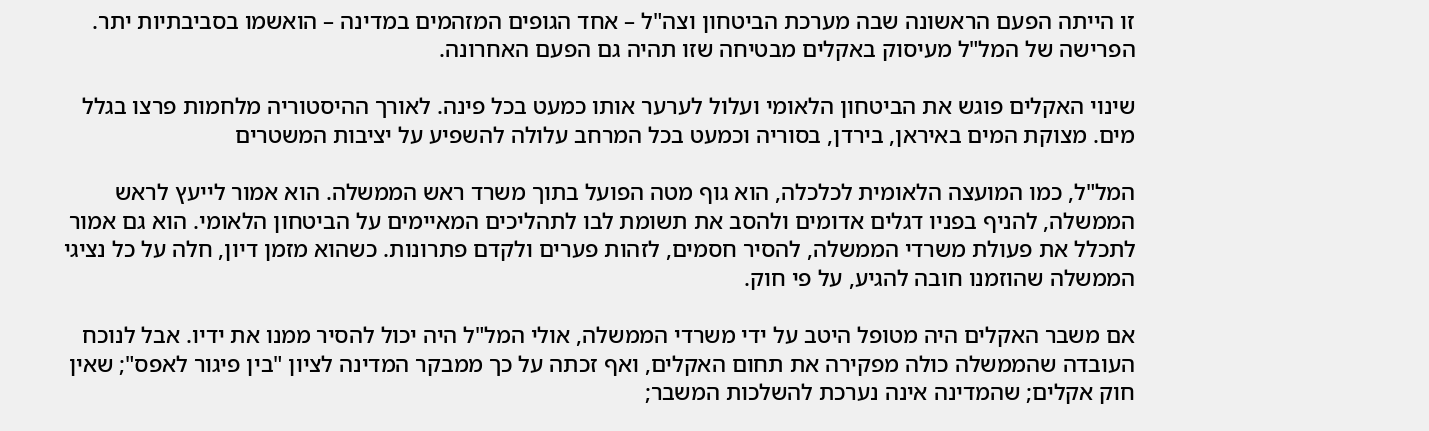זו הייתה הפעם הראשונה שבה מערכת הביטחון וצה"ל – אחד הגופים המזהמים במדינה – הואשמו בסביבתיות יתר. הפרישה של המל"ל מעיסוק באקלים מבטיחה שזו תהיה גם הפעם האחרונה.

שינוי האקלים פוגש את הביטחון הלאומי ועלול לערער אותו כמעט בכל פינה. לאורך ההיסטוריה מלחמות פרצו בגלל מים. מצוקת המים באיראן, בירדן, בסוריה וכמעט בכל המרחב עלולה להשפיע על יציבות המשטרים

המל"ל, כמו המועצה הלאומית לכלכלה, הוא גוף מטה הפועל בתוך משרד ראש הממשלה. הוא אמור לייעץ לראש הממשלה, להניף בפניו דגלים אדומים ולהסב את תשומת לבו לתהליכים המאיימים על הביטחון הלאומי. הוא גם אמור לתכלל את פעולת משרדי הממשלה, להסיר חסמים, לזהות פערים ולקדם פתרונות. כשהוא מזמן דיון, חלה על כל נציגי הממשלה שהוזמנו חובה להגיע, על פי חוק.

אם משבר האקלים היה מטופל היטב על ידי משרדי הממשלה, אולי המל"ל היה יכול להסיר ממנו את ידיו. אבל לנוכח העובדה שהממשלה כולה מפקירה את תחום האקלים, ואף זכתה על כך ממבקר המדינה לציון "בין פיגור לאפס"; שאין חוק אקלים; שהמדינה אינה נערכת להשלכות המשבר;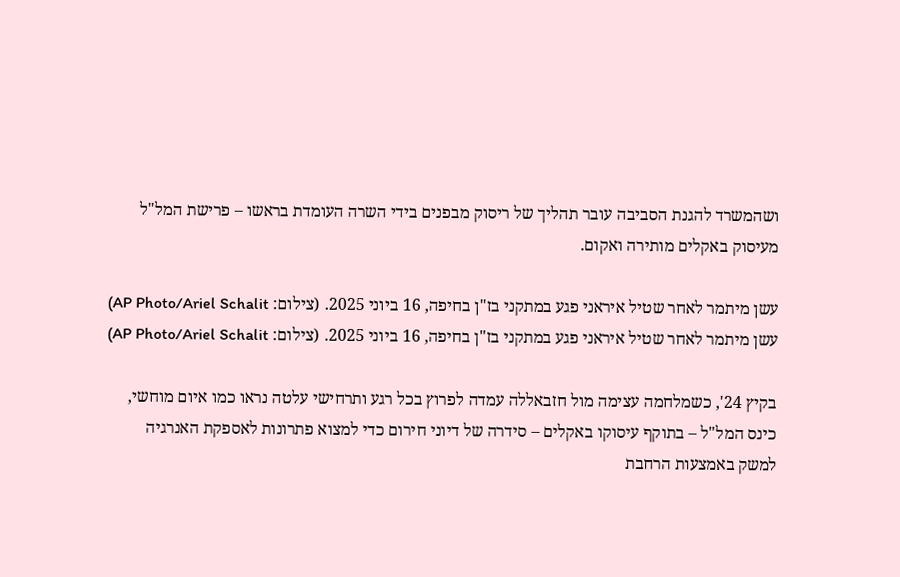ושהמשרד להגנת הסביבה עובר תהליך של ריסוק מבפנים בידי השרה העומדת בראשו – פרישת המל"ל מעיסוק באקלים מותירה ואקום.

עשן מיתמר לאחר שטיל איראני פגע במתקני בז"ן בחיפה, 16 ביוני 2025. (צילום: AP Photo/Ariel Schalit)
עשן מיתמר לאחר שטיל איראני פגע במתקני בז"ן בחיפה, 16 ביוני 2025. (צילום: AP Photo/Ariel Schalit)

בקיץ 24', כשמלחמה עצימה מול חזבאללה עמדה לפרוץ בכל רגע ותרחישי עלטה נראו כמו איום מוחשי, כינס המל"ל – בתוקף עיסוקו באקלים – סידרה של דיוני חירום כדי למצוא פתרונות לאספקת האנרגיה למשק באמצעות הרחבת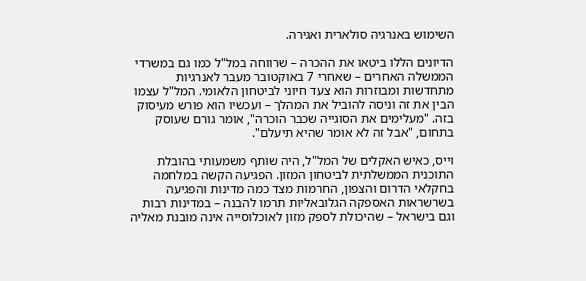השימוש באנרגיה סולארית ואגירה.

הדיונים הללו ביטאו את ההכרה – שרווחה במל"ל כמו גם במשרדי הממשלה האחרים – שאחרי 7 באוקטובר מעבר לאנרגיות מתחדשות ומבוזרות הוא צעד חיוני לביטחון הלאומי. המל"ל עצמו הבין את זה וניסה להוביל את המהלך – ועכשיו הוא פורש מעיסוק בזה. "מעלימים את הסוגייה שכבר הוכרה", אומר גורם שעוסק בתחום, "אבל זה לא אומר שהיא תיעלם".

וייס, כאיש האקלים של המל"ל, היה שותף משמעותי בהובלת התוכנית הממשלתית לביטחון המזון. הפגיעה הקשה במלחמה בחקלאי הדרום והצפון, החרמות מצד כמה מדינות והפגיעה בשרשראות האספקה הגלובאליות תרמו להבנה – במדינות רבות וגם בישראל – שהיכולת לספק מזון לאוכלוסייה אינה מובנת מאליה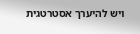ויש להיערך אסטרטגית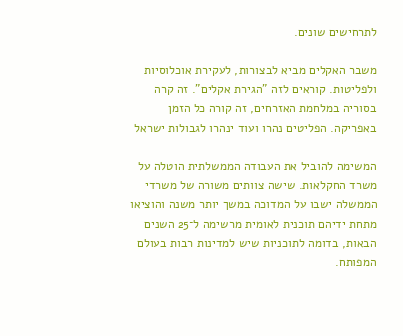לתרחישים שונים.

משבר האקלים מביא לבצורות, לעקירת אוכלוסיות ולפליטות. קוראים לזה "הגירת אקלים". זה קרה בסוריה במלחמת האזרחים, זה קורה כל הזמן באפריקה. הפליטים נהרו ועוד ינהרו לגבולות ישראל

המשימה להוביל את העבודה הממשלתית הוטלה על משרד החקלאות. שישה צוותים משורה של משרדי הממשלה ישבו על המדוכה במשך יותר משנה והוציאו מתחת ידיהם תוכנית לאומית מרשימה ל־25 השנים הבאות, בדומה לתוכניות שיש למדינות רבות בעולם המפותח.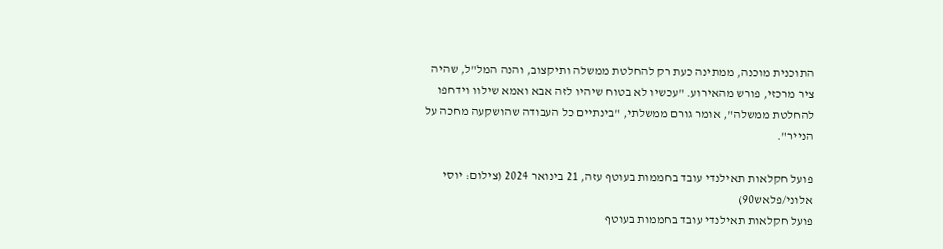התוכנית מוכנה, ממתינה כעת רק להחלטת ממשלה ותיקצוב, והנה המל"ל, שהיה ציר מרכזי, פורש מהאירוע. "עכשיו לא בטוח שיהיו לזה אבא ואמא שילוו וידחפו להחלטת ממשלה", אומר גורם ממשלתי, "בינתיים כל העבודה שהושקעה מחכה על הנייר".

פועל חקלאות תאילנדי עובד בחממות בעוטף עזה, 21 בינואר 2024 (צילום: יוסי אלוני/פלאש90)
פועל חקלאות תאילנדי עובד בחממות בעוטף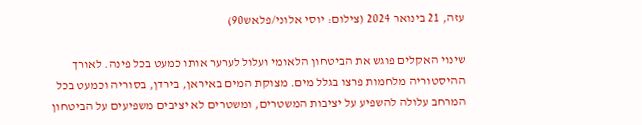עזה, 21 בינואר 2024 (צילום: יוסי אלוני/פלאש90)

שינוי האקלים פוגש את הביטחון הלאומי ועלול לערער אותו כמעט בכל פינה. לאורך ההיסטוריה מלחמות פרצו בגלל מים. מצוקת המים באיראן, בירדן, בסוריה וכמעט בכל המרחב עלולה להשפיע על יציבות המשטרים, ומשטרים לא יציבים משפיעים על הביטחון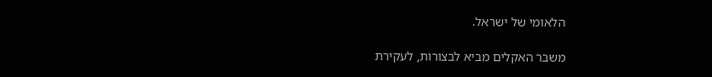הלאומי של ישראל.

משבר האקלים מביא לבצורות, לעקירת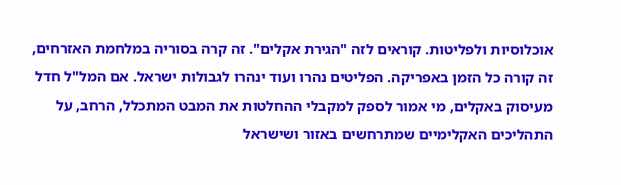אוכלוסיות ולפליטות. קוראים לזה "הגירת אקלים". זה קרה בסוריה במלחמת האזרחים, זה קורה כל הזמן באפריקה. הפליטים נהרו ועוד ינהרו לגבולות ישראל. אם המל"ל חדל מעיסוק באקלים, מי אמור לספק למקבלי ההחלטות את המבט המתכלל, הרחב, על התהליכים האקלימיים שמתרחשים באזור ושישראל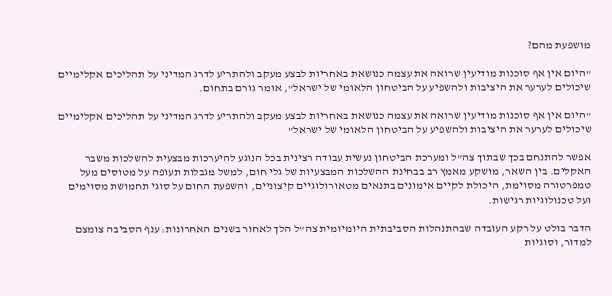מושפעת מהם?

"היום אין אף סוכנות מודיעין שרואה את עצמה כנושאת באחריות לבצע מעקב ולהתריע לדרג המדיני על תהליכים אקלימיים שיכולים לערער את היציבות ולהשפיע על הביטחון הלאומי של ישראל", אומר גורם בתחום.

"היום אין אף סוכנות מודיעין שרואה את עצמה כנושאת באחריות לבצע מעקב ולהתריע לדרג המדיני על תהליכים אקלימיים שיכולים לערער את היציבות ולהשפיע על הביטחון הלאומי של ישראל"

אפשר להתנחם בכך שבתוך צה"ל ומערכת הביטחון נעשית עבודה רצינית בכל הנוגע להיערכות מבצעית להשלכות משבר האקלים. בין השאר, מושקע מאמץ רב בבחינת ההשלכות המבצעיות של גלי חום, למשל מגבלות תעופה על מטוסים מעל טמפרטורה מסוימת, היכולת לקיים אימונים בתנאים מטאורולוגיים קיצוניים, והשפעת החום על סוגי תחמושת מסוימים ועל טכנולוגיות רגישות.

הדבר בולט על רקע העובדה שבהתנהלות הסביבתית היומיומית צה"ל הלך לאחור בשנים האחרונות: ענף הסביבה צומצם למדור, וסוגיות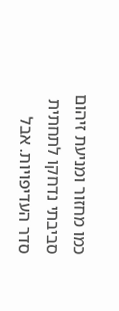כמו מחזור ומניעת זיהום סביבתי נדחקו לתחתית סדר העדיפויות. אבל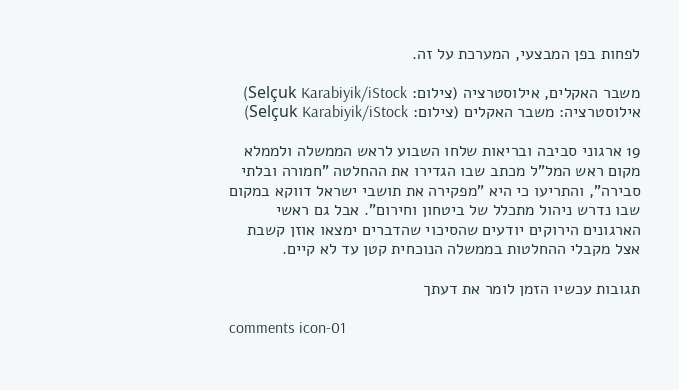לפחות בפן המבצעי, המערכת על זה.

משבר האקלים, אילוסטרציה (צילום: Selçuk Karabiyik/iStock)
אילוסטרציה: משבר האקלים (צילום: Selçuk Karabiyik/iStock)

19 ארגוני סביבה ובריאות שלחו השבוע לראש הממשלה ולממלא מקום ראש המל"ל מכתב שבו הגדירו את ההחלטה "חמורה ובלתי סבירה", והתריעו כי היא "מפקירה את תושבי ישראל דווקא במקום שבו נדרש ניהול מתכלל של ביטחון וחירום". אבל גם ראשי הארגונים הירוקים יודעים שהסיכוי שהדברים ימצאו אוזן קשבת אצל מקבלי ההחלטות בממשלה הנוכחית קטן עד לא קיים.

תגובות עכשיו הזמן לומר את דעתך

comments icon-01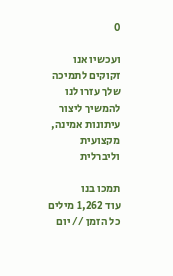0

ועכשיו אנו זקוקים לתמיכה שלך עזרו לנו להמשיך ליצור עיתונות אמינה, מקצועית וליברלית

תמכו בנו
עוד 1,262 מילים
כל הזמן // יום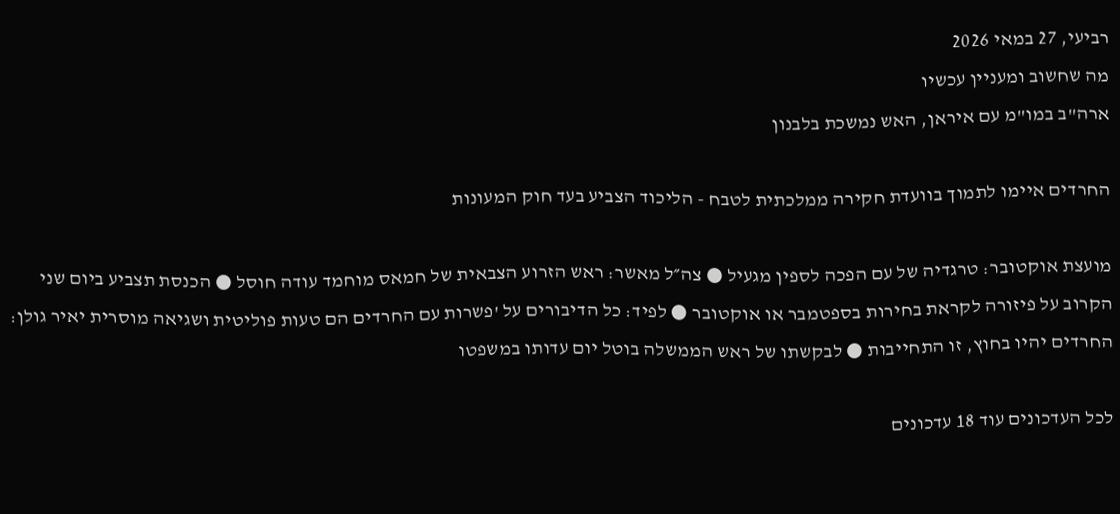רביעי, 27 במאי 2026
מה שחשוב ומעניין עכשיו
ארה"ב במו"מ עם איראן, האש נמשכת בלבנון

החרדים איימו לתמוך בוועדת חקירה ממלכתית לטבח - הליכוד הצביע בעד חוק המעונות

מועצת אוקטובר: טרגדיה של עם הפכה לספין מגעיל ● צה״ל מאשר: ראש הזרוע הצבאית של חמאס מוחמד עודה חוסל ● הכנסת תצביע ביום שני הקרוב על פיזורה לקראת בחירות בספטמבר או אוקטובר ● לפיד: כל הדיבורים על 'פשרות עם החרדים הם טעות פוליטית ושגיאה מוסרית יאיר גולן: החרדים יהיו בחוץ, זו התחייבות ● לבקשתו של ראש הממשלה בוטל יום עדותו במשפטו

לכל העדכונים עוד 18 עדכונים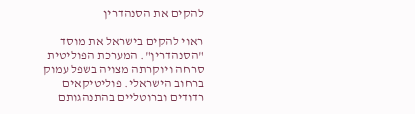להקים את הסנהדרין

ראוי להקים בישראל את מוסד "הסנהדרין". המערכת הפוליטית סרחה ויוקרתה מצויה בשפל עמוק ברחוב הישראלי. פוליטיקאים רדודים וברוטליים בהתנהגותם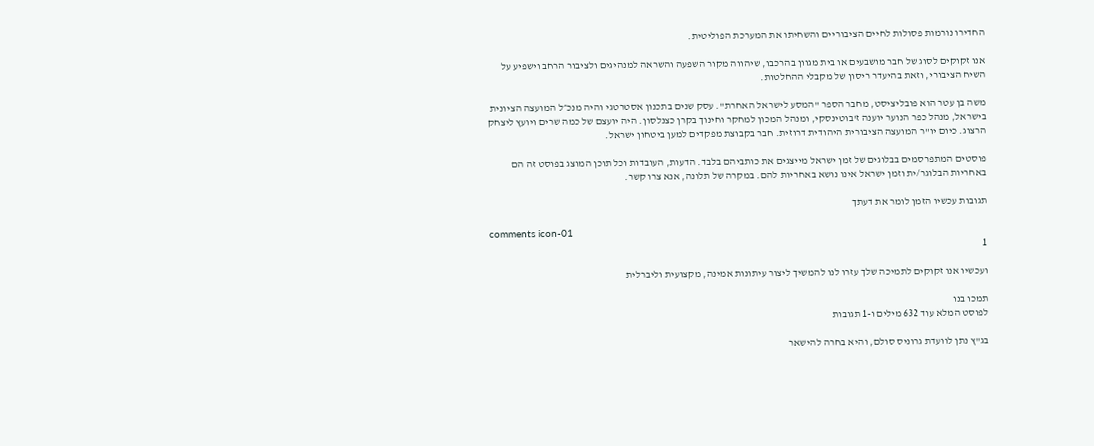החדירו נורמות פסולות לחיים הציבוריים והשחיתו את המערכת הפוליטית.

אנו זקוקים לסוג של חבר מושבעים או בית מגוון בהרכבו, שיהווה מקור השפעה והשראה למנהיגים ולציבור הרחב וישפיע על השיח הציבורי, וזאת בהיעדר ריסון של מקבלי ההחלטות.

משה בן עטר הוא פובליציסט, מחבר הספר "המסע לישראל האחרת". עסק שנים בתכנון אסטרטגי והיה מנכ״ל המועצה הציונית בישראל, מנהל כפר הנוער יוענה ז'בוטינסקי, ומנהל המכון למחקר וחינוך בקרן כצנלסון. היה יועצם של כמה שרים ויועץ ליצחק הרצוג. כיום יו"ר המועצה הציבורית היהודית דרוזית. חבר בקבוצת מפקדים למען ביטחון ישראל.

פוסטים המתפרסמים בבלוגים של זמן ישראל מייצגים את כותביהם בלבד. הדעות, העובדות וכל תוכן המוצג בפוסט זה הם באחריות הבלוגר/ית וזמן ישראל אינו נושא באחריות להם. במקרה של תלונה, אנא צרו קשר.

תגובות עכשיו הזמן לומר את דעתך

comments icon-01
1

ועכשיו אנו זקוקים לתמיכה שלך עזרו לנו להמשיך ליצור עיתונות אמינה, מקצועית וליברלית

תמכו בנו
לפוסט המלא עוד 632 מילים ו-1 תגובות

בג"ץ נתן לוועדת גרוניס סולם, והיא בחרה להישאר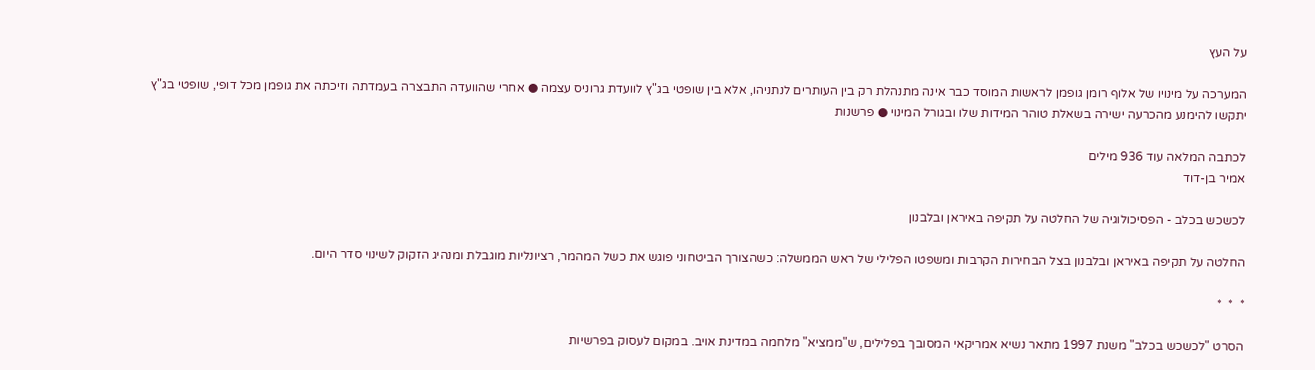על העץ

המערכה על מינויו של אלוף רומן גופמן לראשות המוסד כבר אינה מתנהלת רק בין העותרים לנתניהו, אלא בין שופטי בג"ץ לוועדת גרוניס עצמה ● אחרי שהוועדה התבצרה בעמדתה וזיכתה את גופמן מכל דופי, שופטי בג"ץ יתקשו להימנע מהכרעה ישירה בשאלת טוהר המידות שלו ובגורל המינוי ● פרשנות

לכתבה המלאה עוד 936 מילים
אמיר בן-דוד

לכשכש בכלב - הפסיכולוגיה של החלטה על תקיפה באיראן ובלבנון

החלטה על תקיפה באיראן ובלבנון בצל הבחירות הקרבות ומשפטו הפלילי של ראש הממשלה: כשהצורך הביטחוני פוגש את כשל המהמר, רציונליות מוגבלת ומנהיג הזקוק לשינוי סדר היום.

*  *  *

הסרט "לכשכש בכלב" משנת 1997 מתאר נשיא אמריקאי המסובך בפלילים, ש"ממציא" מלחמה במדינת אויב. במקום לעסוק בפרשיות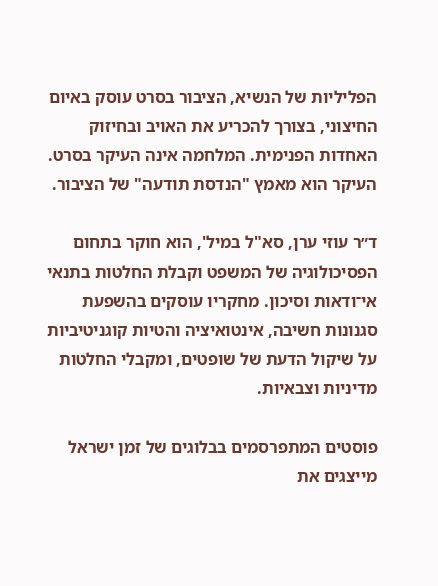הפליליות של הנשיא, הציבור בסרט עוסק באיום החיצוני, בצורך להכריע את האויב ובחיזוק האחדות הפנימית. המלחמה אינה העיקר בסרט. העיקר הוא מאמץ "הנדסת תודעה" של הציבור.

ד״ר עוזי ערן, סא"ל במיל', הוא חוקר בתחום הפסיכולוגיה של המשפט וקבלת החלטות בתנאי אי־ודאות וסיכון. מחקריו עוסקים בהשפעת סגנונות חשיבה, אינטואיציה והטיות קוגניטיביות על שיקול הדעת של שופטים, ומקבלי החלטות מדיניות וצבאיות.

פוסטים המתפרסמים בבלוגים של זמן ישראל מייצגים את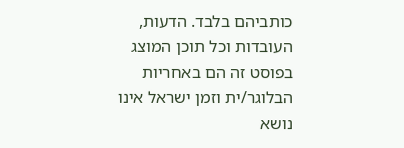כותביהם בלבד. הדעות, העובדות וכל תוכן המוצג בפוסט זה הם באחריות הבלוגר/ית וזמן ישראל אינו נושא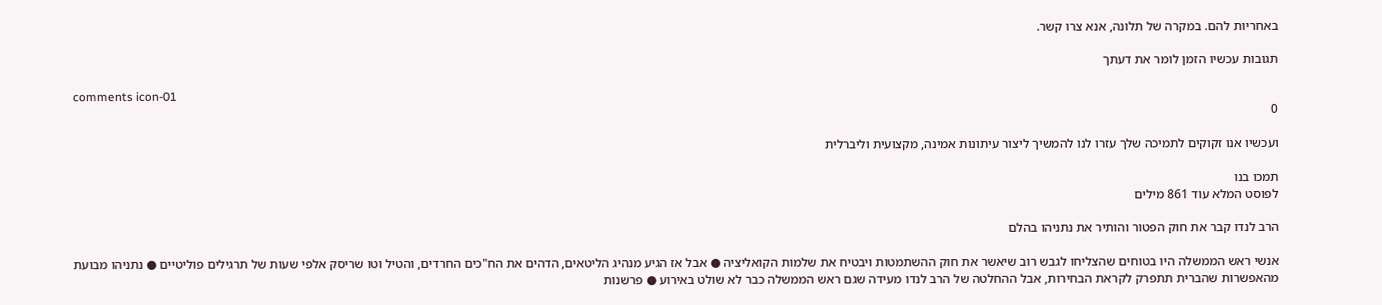באחריות להם. במקרה של תלונה, אנא צרו קשר.

תגובות עכשיו הזמן לומר את דעתך

comments icon-01
0

ועכשיו אנו זקוקים לתמיכה שלך עזרו לנו להמשיך ליצור עיתונות אמינה, מקצועית וליברלית

תמכו בנו
לפוסט המלא עוד 861 מילים

הרב לנדו קבר את חוק הפטור והותיר את נתניהו בהלם

אנשי ראש הממשלה היו בטוחים שהצליחו לגבש רוב שיאשר את חוק ההשתמטות ויבטיח את שלמות הקואליציה ● אבל אז הגיע מנהיג הליטאים, הדהים את הח"כים החרדים, והטיל וטו שריסק אלפי שעות של תרגילים פוליטיים ● נתניהו מבועת מהאפשרות שהברית תתפרק לקראת הבחירות, אבל ההחלטה של הרב לנדו מעידה שגם ראש הממשלה כבר לא שולט באירוע ● פרשנות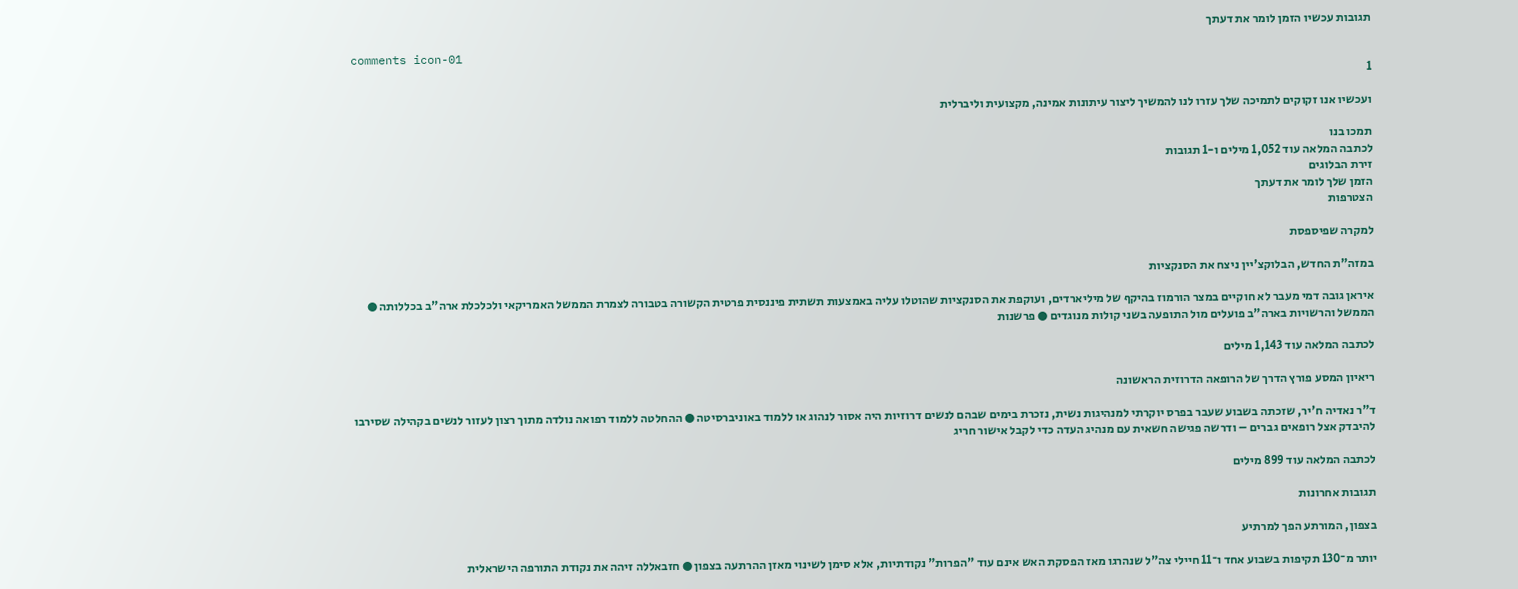תגובות עכשיו הזמן לומר את דעתך

comments icon-01
1

ועכשיו אנו זקוקים לתמיכה שלך עזרו לנו להמשיך ליצור עיתונות אמינה, מקצועית וליברלית

תמכו בנו
לכתבה המלאה עוד 1,052 מילים ו-1 תגובות
זירת הבלוגים
הזמן שלך לומר את דעתך
הצטרפות

למקרה שפיספסת

במזה"ת החדש, הבלוקצ'יין ניצח את הסנקציות

איראן גובה דמי מעבר לא חוקיים במצר הורמוז בהיקף של מיליארדים, ועוקפת את הסנקציות שהוטלו עליה באמצעות תשתית פיננסית פרטית הקשורה בטבורה לצמרת הממשל האמריקאי ולכלכלת ארה"ב בכללותה ● הממשל והרשויות בארה"ב פועלים מול התופעה בשני קולות מנוגדים ● פרשנות

לכתבה המלאה עוד 1,143 מילים

ריאיון המסע פורץ הדרך של הרופאה הדרוזית הראשונה

ד"ר נאדיה ח'יר, שזכתה בשבוע שעבר בפרס יוקרתי למנהיגות נשית, נזכרת בימים שבהם לנשים דרוזיות היה אסור לנהוג או ללמוד באוניברסיטה ● ההחלטה ללמוד רפואה נולדה מתוך רצון לעזור לנשים בקהילה שסירבו להיבדק אצל רופאים גברים – ודרשה פגישה חשאית עם מנהיג העדה כדי לקבל אישור חריג

לכתבה המלאה עוד 899 מילים

תגובות אחרונות

בצפון, המורתע הפך למרתיע

יותר מ־130 תקיפות בשבוע אחד ו־11 חיילי צה"ל שנהרגו מאז הפסקת האש אינם עוד "הפרות" נקודתיות, אלא סימן לשינוי מאזן ההרתעה בצפון ● חזבאללה זיהה את נקודת התורפה הישראלית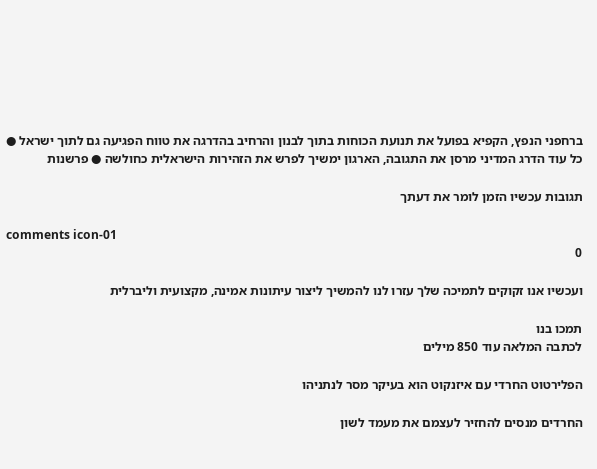ברחפני הנפץ, הקפיא בפועל את תנועת הכוחות בתוך לבנון והרחיב בהדרגה את טווח הפגיעה גם לתוך ישראל ● כל עוד הדרג המדיני מרסן את התגובה, הארגון ימשיך לפרש את הזהירות הישראלית כחולשה ● פרשנות

תגובות עכשיו הזמן לומר את דעתך

comments icon-01
0

ועכשיו אנו זקוקים לתמיכה שלך עזרו לנו להמשיך ליצור עיתונות אמינה, מקצועית וליברלית

תמכו בנו
לכתבה המלאה עוד 850 מילים

הפלירטוט החרדי עם איזנקוט הוא בעיקר מסר לנתניהו

החרדים מנסים להחזיר לעצמם את מעמד לשון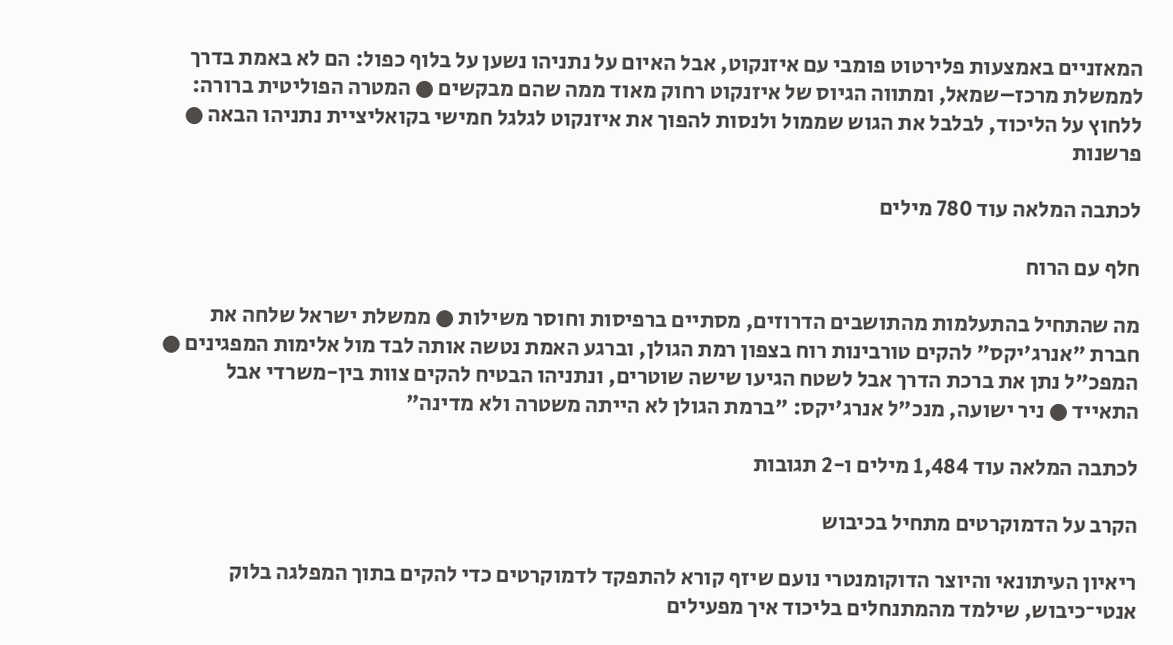המאזניים באמצעות פלירטוט פומבי עם איזנקוט, אבל האיום על נתניהו נשען על בלוף כפול: הם לא באמת בדרך לממשלת מרכז–שמאל, ומתווה הגיוס של איזנקוט רחוק מאוד ממה שהם מבקשים ● המטרה הפוליטית ברורה: ללחוץ על הליכוד, לבלבל את הגוש שממול ולנסות להפוך את איזנקוט לגלגל חמישי בקואליציית נתניהו הבאה ● פרשנות

לכתבה המלאה עוד 780 מילים

חלף עם הרוח

מה שהתחיל בהתעלמות מהתושבים הדרוזים, מסתיים ברפיסות וחוסר משילות ● ממשלת ישראל שלחה את חברת "אנרג'יקס" להקים טורבינות רוח בצפון רמת הגולן, וברגע האמת נטשה אותה לבד מול אלימות המפגינים ● המפכ"ל נתן את ברכת הדרך אבל לשטח הגיעו שישה שוטרים, ונתניהו הבטיח להקים צוות בין-משרדי אבל התאייד ● ניר ישועה, מנכ"ל אנרג'יקס: "ברמת הגולן לא הייתה משטרה ולא מדינה"

לכתבה המלאה עוד 1,484 מילים ו-2 תגובות

הקרב על הדמוקרטים מתחיל בכיבוש

ריאיון העיתונאי והיוצר הדוקומנטרי נועם שיזף קורא להתפקד לדמוקרטים כדי להקים בתוך המפלגה בלוק אנטי־כיבוש, שילמד מהמתנחלים בליכוד איך מפעילים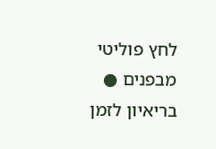לחץ פוליטי מבפנים ● בריאיון לזמן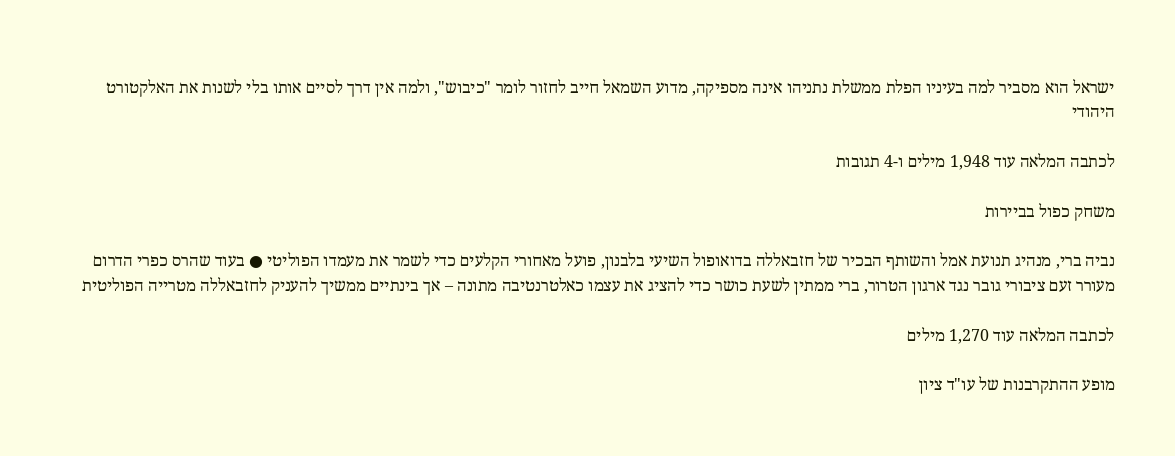ישראל הוא מסביר למה בעיניו הפלת ממשלת נתניהו אינה מספיקה, מדוע השמאל חייב לחזור לומר "כיבוש", ולמה אין דרך לסיים אותו בלי לשנות את האלקטורט היהודי

לכתבה המלאה עוד 1,948 מילים ו-4 תגובות

משחק כפול בביירות

נביה ברי, מנהיג תנועת אמל והשותף הבכיר של חזבאללה בדואופול השיעי בלבנון, פועל מאחורי הקלעים כדי לשמר את מעמדו הפוליטי ● בעוד שהרס כפרי הדרום מעורר זעם ציבורי גובר נגד ארגון הטרור, ברי ממתין לשעת כושר כדי להציג את עצמו כאלטרנטיבה מתונה – אך בינתיים ממשיך להעניק לחזבאללה מטרייה הפוליטית

לכתבה המלאה עוד 1,270 מילים

מופע ההתקרבנות של עו"ד ציון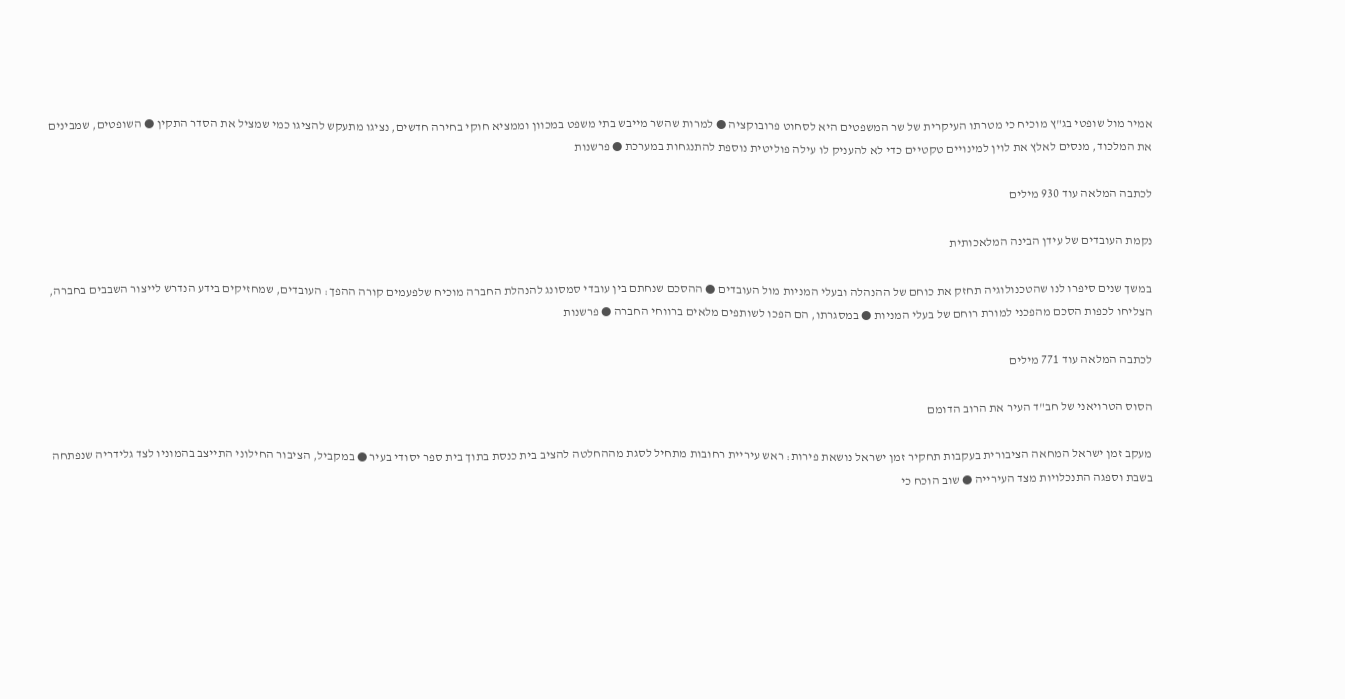אמיר מול שופטי בג"ץ מוכיח כי מטרתו העיקרית של שר המשפטים היא לסחוט פרובוקציה ● למרות שהשר מייבש בתי משפט במכוון וממציא חוקי בחירה חדשים, נציגו מתעקש להציגו כמי שמציל את הסדר התקין ● השופטים, שמבינים את המלכוד, מנסים לאלץ את לוין למינויים טקטיים כדי לא להעניק לו עילה פוליטית נוספת להתנגחות במערכת ● פרשנות

לכתבה המלאה עוד 930 מילים

נקמת העובדים של עידן הבינה המלאכותית

במשך שנים סיפרו לנו שהטכנולוגיה תחזק את כוחם של ההנהלה ובעלי המניות מול העובדים ● ההסכם שנחתם בין עובדי סמסונג להנהלת החברה מוכיח שלפעמים קורה ההפך: העובדים, שמחזיקים בידע הנדרש לייצור השבבים בחברה, הצליחו לכפות הסכם מהפכני למורת רוחם של בעלי המניות ● במסגרתו, הם הפכו לשותפים מלאים ברווחי החברה ● פרשנות

לכתבה המלאה עוד 771 מילים

הסוס הטרויאני של חב"ד העיר את הרוב הדומם

מעקב זמן ישראל המחאה הציבורית בעקבות תחקיר זמן ישראל נושאת פירות: ראש עיריית רחובות מתחיל לסגת מההחלטה להציב בית כנסת בתוך בית ספר יסודי בעיר ● במקביל, הציבור החילוני התייצב בהמוניו לצד גלידריה שנפתחה בשבת וספגה התנכלויות מצד העירייה ● שוב הוכח כי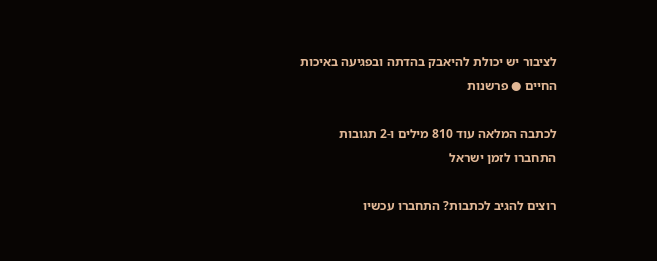לציבור יש יכולת להיאבק בהדתה ובפגיעה באיכות החיים ● פרשנות

לכתבה המלאה עוד 810 מילים ו-2 תגובות
התחברו לזמן ישראל

רוצים להגיב לכתבות? התחברו עכשיו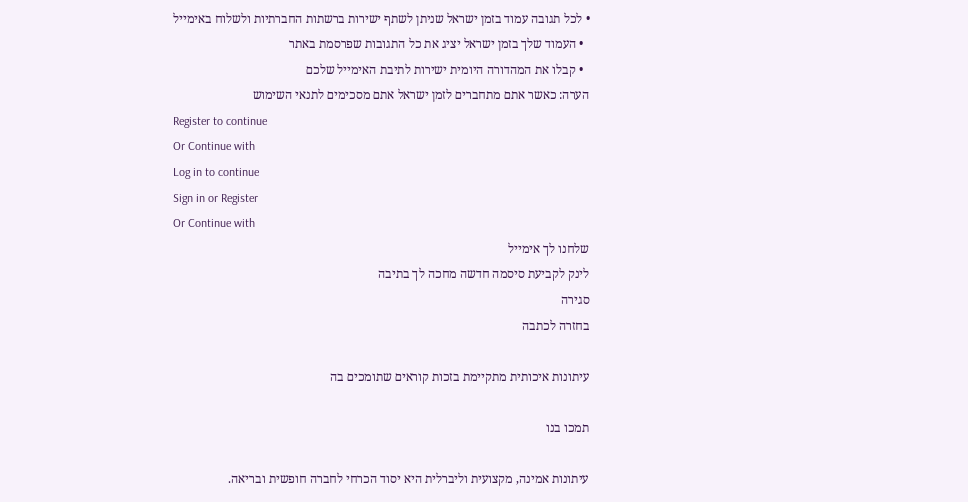• לכל תגובה עמוד בזמן ישראל שניתן לשתף ישירות ברשתות החברתיות ולשלוח באימייל
  • העמוד שלך בזמן ישראל יציג את כל התגובות שפרסמת באתר
  • קבלו את המהדורה היומית ישירות לתיבת האימייל שלכם
הערה: כאשר אתם מתחברים לזמן ישראל אתם מסכימים לתנאי השימוש
Register to continue
Or Continue with
Log in to continue
Sign in or Register
Or Continue with
שלחנו לך אימייל
לינק לקביעת סיסמה חדשה מחכה לך בתיבה
סגירה
בחזרה לכתבה

עיתונות איכותית מתקיימת בזכות קוראים שתומכים בה

תמכו בנו

עיתונות אמינה, מקצועית וליברלית היא יסוד הכרחי לחברה חופשית ובריאה.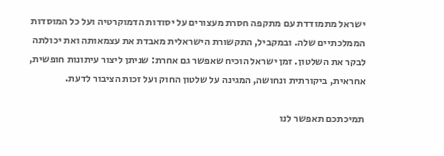ישראל מתמודדת עם מתקפה חסרת מעצורים על יסודות הדמוקרטיה ועל כל המוסדות הממלכתיים שלה. ובמקביל, התקשורת הישראלית מאבדת את עצמאותה ואת יכולתה לבקר את השלטון. זמן ישראל הוכיח שאפשר גם אחרת: שניתן ליצור עיתונות חופשית, אחראית, ביקורתית ונחושה, המגינה על שלטון החוק ועל זכות הציבור לדעת.

תמיכתכם תאפשר לנו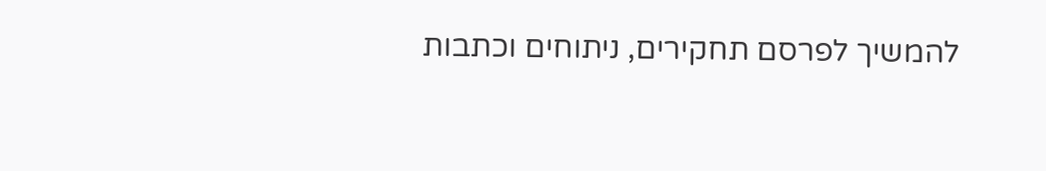להמשיך לפרסם תחקירים, ניתוחים וכתבות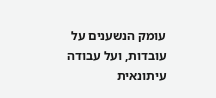עומק הנשענים על עובדות, ועל עבודה עיתונאית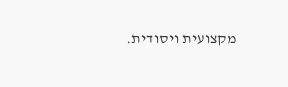מקצועית ויסודית.